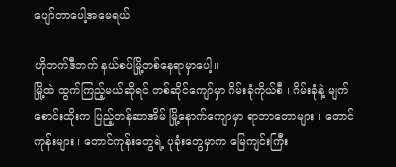ပျော်တာပေါ့အမေရယ်

ဟိုဘက်ဒီဘက် နယ်စပ်မြို့တစ်နေရာမှာပေါ့။
မြို့ထဲ ထွက်ကြည့်မယ်ဆိုရင် တစ်ဆိုင်ကျော်မှာ ဂိမ်းခုံကိုယ်စီ ၊ ဂိမ်းခုံနဲ့ မျက်စောင်းထိုးက ပြည့်တန်ဆာအိမ် မြို့နောက်ကျောမှာ ရာဘာတောများ ၊ တောင်ကုန်းများ ၊ တောင်ကုန်းတွေရဲ့ ပုခုံးတွေမှာက မြေကျင်းကြီး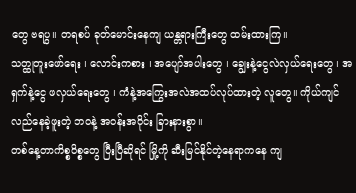တွေ ဗရပွ။ တရစပ် ခုတ်မောင်းနေကျ ယန္တရားကြီးတွေ ထမ်းထားကြ။
သတ္ထုတူးဖော်ရေး ၊ လောင်းကစား ၊ အပျော်အပါးတွေ ၊ ချွေးနဲ့ငွေလဲလှယ်ရေးတွေ ၊ အရှက်နဲ့ငွေ ဖလှယ်ရေးတွေ ၊ ကံနဲ့အကြွေးအလဲအထပ်လုပ်ထားတဲ့ လူတွေ။ ကိုယ်ကျင်လည်နေခဲ့ဖူးတဲ့ ဘဝနဲ့ အဝန်းအဝိုင်း ခြားနားစွာ။
တစ်နေ့တာကိစ္စဝိစ္စတွေ ပြီးပြီဆိုရင် မြို့ကို ဆီးမြင်နိုင်တဲ့နေရာကနေ ကျ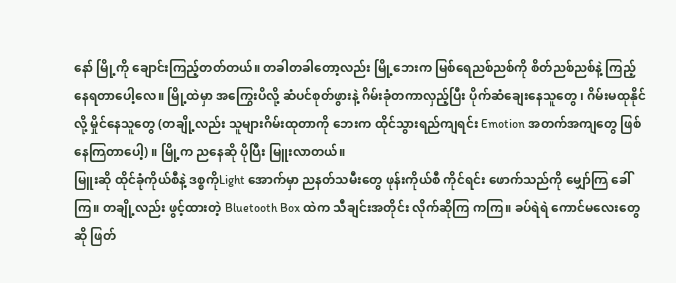နော် မြို့ကို ချောင်းကြည့်တတ်တယ်။ တခါတခါတော့လည်း မြို့ဘေးက မြစ်ရေညစ်ညစ်ကို စိတ်ညစ်ညစ်နဲ့ ကြည့်နေရတာပေါ့လေ။ မြို့ထဲမှာ အကြွေးပိလို့ ဆံပင်စုတ်ဖွားနဲ့ ဂိမ်းခုံတကာလှည့်ပြီး ပိုက်ဆံချေးနေသူတွေ ၊ ဂိမ်းမထုနိုင်လို့ မှိုင်နေသူတွေ (တချို့လည်း သူများဂိမ်းထုတာကို ဘေးက ထိုင်သွားရည်ကျရင်း Emotion အတက်အကျတွေ ဖြစ်နေကြတာပေါ့) ။ မြို့က ညနေဆို ပိုပြီး မြူးလာတယ်။
မြူးဆို ထိုင်ခုံကိုယ်စီနဲ့ ဒစ္စကိုLight အောက်မှာ ညနတ်သမီးတွေ ဖုန်းကိုယ်စီ ကိုင်ရင်း ဖောက်သည်ကို မျှော်ကြ ခေါ်ကြ။ တချို့လည်း ဖွင့်ထားတဲ့ Bluetooth Box ထဲက သီချင်းအတိုင်း လိုက်ဆိုကြ ကကြ။ ခပ်ရဲရဲ ကောင်မလေးတွေဆို ဖြတ်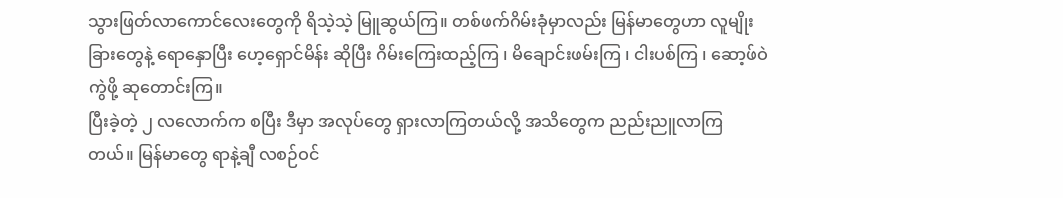သွားဖြတ်လာကောင်လေးတွေကို ရိသဲ့သဲ့ မြူဆွယ်ကြ။ တစ်ဖက်ဂိမ်းခုံမှာလည်း မြန်မာတွေဟာ လူမျိုးခြားတွေနဲ့ ရောနှောပြီး ဟေ့ရှောင်မိန်း ဆိုပြီး ဂိမ်းကြေးထည့်ကြ ၊ မိချောင်းဖမ်းကြ ၊ ငါးပစ်ကြ ၊ ဆော့ဖ်ဝဲကွဲဖို့ ဆုတောင်းကြ။
ပြီးခဲ့တဲ့ ၂ လလောက်က စပြီး ဒီမှာ အလုပ်တွေ ရှားလာကြတယ်လို့ အသိတွေက ညည်းညူလာကြတယ်။ မြန်မာတွေ ရာနဲ့ချီ လစဉ်ဝင်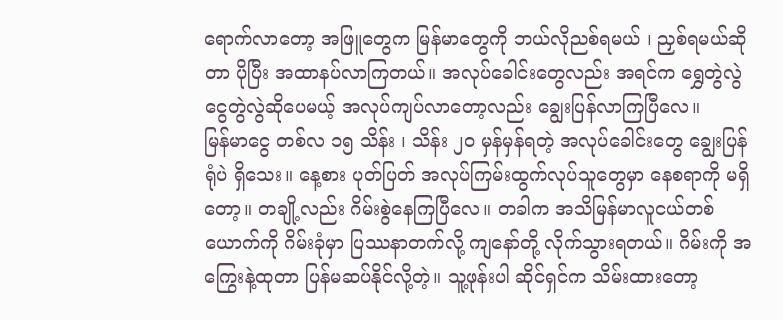ရောက်လာတော့ အဖြူတွေက မြန်မာတွေကို ဘယ်လိုညစ်ရမယ် ၊ ညှစ်ရမယ်ဆိုတာ ပိုပြီး အထာနပ်လာကြတယ်။ အလုပ်ခေါင်းတွေလည်း အရင်က ရွှေတွဲလွဲ ငွေတွဲလွဲဆိုပေမယ့် အလုပ်ကျပ်လာတော့လည်း ချွေးပြန်လာကြပြီလေ။
မြန်မာငွေ တစ်လ ၁၅ သိန်း ၊ သိန်း ၂၀ မှန်မှန်ရတဲ့ အလုပ်ခေါင်းတွေ ချွေးပြန်ရုံပဲ ရှိသေး။ နေ့စား ပုတ်ပြတ် အလုပ်ကြမ်းထွက်လုပ်သူတွေမှာ နေစရာကို မရှိတော့။ တချို့လည်း ဂိမ်းစွဲနေကြပြီလေ။ တခါက အသိမြန်မာလူငယ်တစ်ယောက်ကို ဂိမ်းခုံမှာ ပြဿနာတက်လို့ ကျနော်တို့ လိုက်သွားရတယ်။ ဂိမ်းကို အကြွေးနဲ့ထုတာ ပြန်မဆပ်နိုင်လို့တဲ့။ သူ့ဖုန်းပါ ဆိုင်ရှင်က သိမ်းထားတော့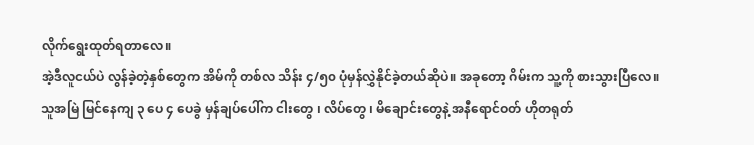လိုက်ရွေးထုတ်ရတာလေ။
အဲ့ဒီလူငယ်ပဲ လွန်ခဲ့တဲ့နှစ်တွေက အိမ်ကို တစ်လ သိန်း ၄/၅၀ ပုံမှန်လွှဲနိုင်ခဲ့တယ်ဆိုပဲ။ အခုတော့ ဂိမ်းက သူ့ကို စားသွားပြီလေ။ သူအမြဲ မြင်နေကျ ၃ ပေ ၄ ပေခွဲ မှန်ချပ်ပေါ်က ငါးတွေ ၊ လိပ်တွေ ၊ မိချောင်းတွေနဲ့ အနီရောင်ဝတ် ဟိုတရုတ်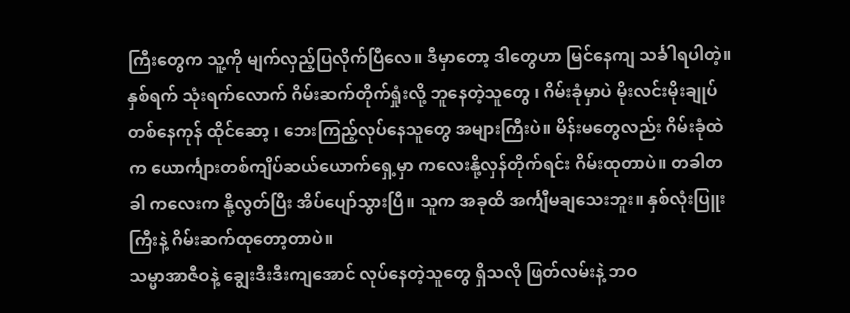ကြီးတွေက သူ့ကို မျက်လှည့်ပြလိုက်ပြီလေ။ ဒီမှာတော့ ဒါတွေဟာ မြင်နေကျ သင်္ခါရပါတဲ့။
နှစ်ရက် သုံးရက်လောက် ဂိမ်းဆက်တိုက်ရှုံးလို့ ဘူနေတဲ့သူတွေ ၊ ဂိမ်းခုံမှာပဲ မိုးလင်းမိုးချုပ် တစ်နေကုန် ထိုင်ဆော့ ၊ ဘေးကြည့်လုပ်နေသူတွေ အများကြီးပဲ။ မိန်းမတွေလည်း ဂိမ်းခုံထဲက ယောင်္ကျားတစ်ကျိပ်ဆယ်ယောက်ရှေ့မှာ ကလေးနို့လှန်တိုက်ရင်း ဂိမ်းထုတာပဲ။ တခါတခါ ကလေးက နို့လွတ်ပြီး အိပ်ပျော်သွားပြီ။ သူက အခုထိ အင်္ကျီမချသေးဘူး။ နှစ်လုံးပြူးကြီးနဲ့ ဂိမ်းဆက်ထုတော့တာပဲ။
သမ္မာအာဇီဝနဲ့ ချွေးဒီးဒီးကျအောင် လုပ်နေတဲ့သူတွေ ရှိသလို ဖြတ်လမ်းနဲ့ ဘဝ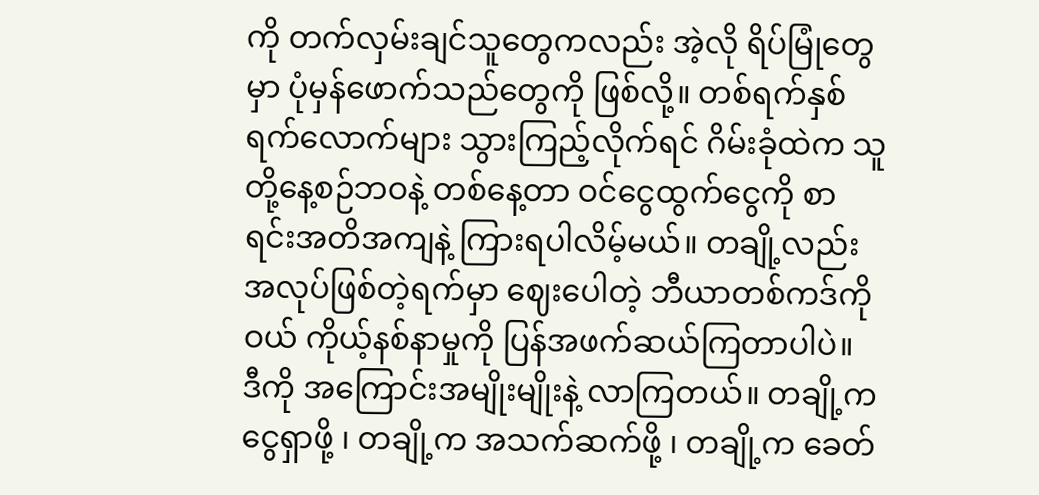ကို တက်လှမ်းချင်သူတွေကလည်း အဲ့လို ရိပ်မြုံတွေမှာ ပုံမှန်ဖောက်သည်တွေကို ဖြစ်လို့။ တစ်ရက်နှစ်ရက်လောက်များ သွားကြည့်လိုက်ရင် ဂိမ်းခုံထဲက သူတို့နေ့စဉ်ဘဝနဲ့ တစ်နေ့တာ ဝင်ငွေထွက်ငွေကို စာရင်းအတိအကျနဲ့ ကြားရပါလိမ့်မယ်။ တချို့လည်း အလုပ်ဖြစ်တဲ့ရက်မှာ ဈေးပေါတဲ့ ဘီယာတစ်ကဒ်ကိုဝယ် ကိုယ့်နစ်နာမှုကို ပြန်အဖက်ဆယ်ကြတာပါပဲ။
ဒီကို အကြောင်းအမျိုးမျိုးနဲ့ လာကြတယ်။ တချို့က ငွေရှာဖို့ ၊ တချို့က အသက်ဆက်ဖို့ ၊ တချို့က ခေတ်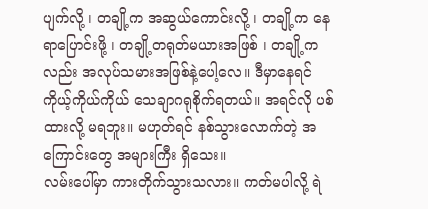ပျက်လို့ ၊ တချို့က အဆွယ်ကောင်းလို့ ၊ တချို့က နေရာပြောင်းဖို့ ၊ တချို့တရုတ်မယားအဖြစ် ၊ တချို့ကလည်း အလုပ်သမားအဖြစ်နဲ့ပေါ့လေ။ ဒီမှာနေရင် ကိုယ့်ကိုယ်ကိုယ် သေချာဂရုစိုက်ရတယ်။ အရင်လို ပစ်ထားလို့ မရဘူး။ မဟုတ်ရင် နစ်သွားလောက်တဲ့ အကြောင်းတွေ အများကြီး ရှိသေး။
လမ်းပေါ်မှာ ကားတိုက်သွားသလား။ ကတ်မပါလို့ ရဲ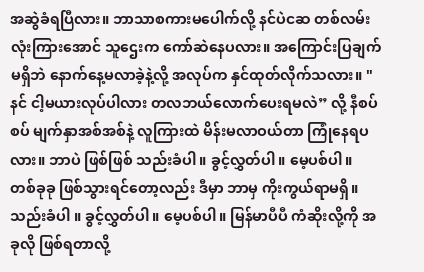အဆွဲခံရပြီလား။ ဘာသာစကားမပေါက်လို့ နင်ပဲငဆ တစ်လမ်းလုံးကြားအောင် သူဌေးက ကော်ဆဲနေပလား။ အကြောင်းပြချက်မရှိဘဲ နောက်နေ့မလာခဲ့နဲ့လို့ အလုပ်က နှင်ထုတ်လိုက်သလား။ "နင် ငါ့မယားလုပ်ပါလား တလဘယ်လောက်ပေးရမလဲ” လို့ နီစပ်စပ် မျက်နှာအစ်အစ်နဲ့ လူကြားထဲ မိန်းမလာဝယ်တာ ကြုံနေရပလား။ ဘာပဲ ဖြစ်ဖြစ် သည်းခံပါ။ ခွင့်လွှတ်ပါ။ မေ့ပစ်ပါ။
တစ်ခုခု ဖြစ်သွားရင်တော့လည်း ဒီမှာ ဘာမှ ကိုးကွယ်ရာမရှိ။ သည်းခံပါ ။ ခွင့်လွှတ်ပါ။ မေ့ပစ်ပါ။ မြန်မာပီပီ ကံဆိုးလို့ကို အခုလို ဖြစ်ရတာလို့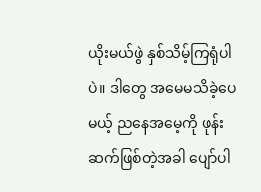ယိုးမယ်ဖွဲ နှစ်သိမ့်ကြရုံပါပဲ။ ဒါတွေ အမေမသိခဲ့ပေမယ့် ညနေအမေ့ကို ဖုန်းဆက်ဖြစ်တဲ့အခါ ပျော်ပါ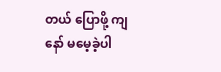တယ် ပြောဖို့ ကျနော် မမေ့ခဲ့ပါ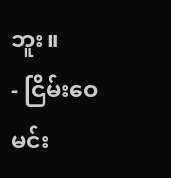ဘူး။
- ငြိမ်းဝေမင်း